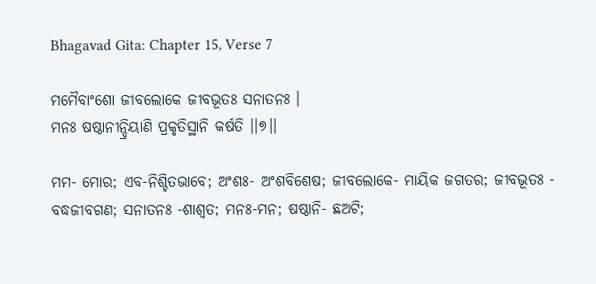Bhagavad Gita: Chapter 15, Verse 7

ମମୈବାଂଶୋ ଜୀବଲୋକେ ଜୀବଭୂତଃ ସନାତନଃ ।
ମନଃ ଷଷ୍ଠାନୀନ୍ଦ୍ରିୟାଣି ପ୍ରକୃତିସ୍ଥାନି କର୍ଷତି ।।୭।।

ମମ- ମୋର; ଏବ-ନିଶ୍ଚିତଭାବେ; ଅଂଶଃ- ଅଂଶବିଶେଷ; ଜୀବଲୋକେ- ମାୟିକ ଜଗତର; ଜୀବଭୂତଃ - ବଦ୍ଧଜୀବଗଣ; ସନାତନଃ -ଶାଶ୍ୱତ; ମନଃ-ମନ; ଷଷ୍ଠାନି- ଛଅଟି;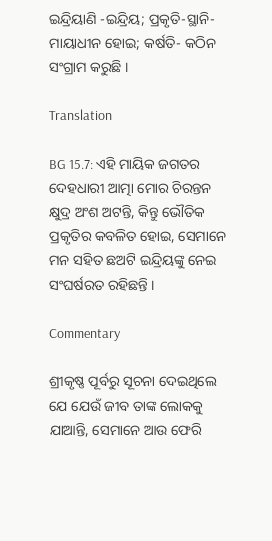ଇନ୍ଦ୍ରିୟାଣି -ଇନ୍ଦ୍ରିୟ; ପ୍ରକୃତି-ସ୍ଥାନି- ମାୟାଧୀନ ହୋଇ; କର୍ଷତି- କଠିନ ସଂଗ୍ରାମ କରୁଛି ।

Translation

BG 15.7: ଏହି ମାୟିକ ଜଗତର ଦେହଧାରୀ ଆତ୍ମା ମୋର ଚିରନ୍ତନ କ୍ଷୁଦ୍ର ଅଂଶ ଅଟନ୍ତି, କିନ୍ତୁ ଭୌତିକ ପ୍ରକୃତିର କବଳିତ ହୋଇ, ସେମାନେ ମନ ସହିତ ଛଅଟି ଇନ୍ଦ୍ରିୟଙ୍କୁ ନେଇ ସଂଘର୍ଷରତ ରହିଛନ୍ତି ।

Commentary

ଶ୍ରୀକୃଷ୍ଣ ପୂର୍ବରୁ ସୂଚନା ଦେଇଥିଲେ ଯେ ଯେଉଁ ଜୀବ ତାଙ୍କ ଲୋକକୁ ଯାଆନ୍ତି, ସେମାନେ ଆଉ ଫେରି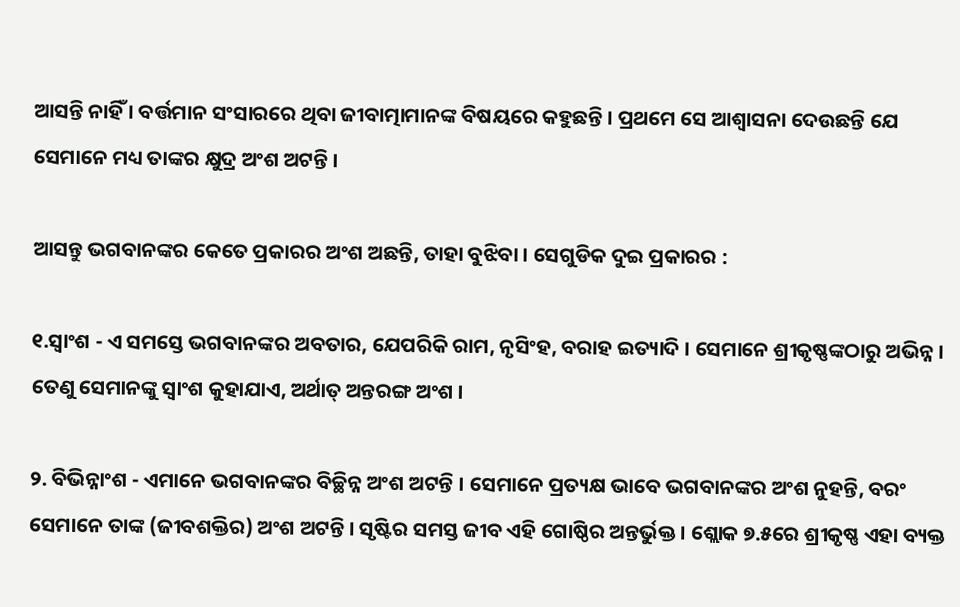ଆସନ୍ତି ନାହିଁ । ବର୍ତ୍ତମାନ ସଂସାରରେ ଥିବା ଜୀବାତ୍ମାମାନଙ୍କ ବିଷୟରେ କହୁଛନ୍ତି । ପ୍ରଥମେ ସେ ଆଶ୍ୱାସନା ଦେଉଛନ୍ତି ଯେ ସେମାନେ ମଧ୍ୟ ତାଙ୍କର କ୍ଷୁଦ୍ର ଅଂଶ ଅଟନ୍ତି ।

ଆସନ୍ତୁ ଭଗବାନଙ୍କର କେତେ ପ୍ରକାରର ଅଂଶ ଅଛନ୍ତି, ତାହା ବୁଝିବା । ସେଗୁଡିକ ଦୁଇ ପ୍ରକାରର :

୧.ସ୍ୱାଂଶ - ଏ ସମସ୍ତେ ଭଗବାନଙ୍କର ଅବତାର, ଯେପରିକି ରାମ, ନୃସିଂହ, ବରାହ ଇତ୍ୟାଦି । ସେମାନେ ଶ୍ରୀକୃଷ୍ଣଙ୍କଠାରୁ ଅଭିନ୍ନ । ତେଣୁ ସେମାନଙ୍କୁ ସ୍ୱାଂଶ କୁହାଯାଏ, ଅର୍ଥାତ୍ ଅନ୍ତରଙ୍ଗ ଅଂଶ ।

୨. ବିଭିନ୍ନାଂଶ - ଏମାନେ ଭଗବାନଙ୍କର ବିଚ୍ଛିନ୍ନ ଅଂଶ ଅଟନ୍ତି । ସେମାନେ ପ୍ରତ୍ୟକ୍ଷ ଭାବେ ଭଗବାନଙ୍କର ଅଂଶ ନୁହନ୍ତି, ବରଂ ସେମାନେ ତାଙ୍କ (ଜୀବଶକ୍ତିର) ଅଂଶ ଅଟନ୍ତି । ସୃଷ୍ଟିର ସମସ୍ତ ଜୀବ ଏହି ଗୋଷ୍ଠିର ଅନ୍ତର୍ଭୁକ୍ତ । ଶ୍ଲୋକ ୭.୫ରେ ଶ୍ରୀକୃଷ୍ଣ ଏହା ବ୍ୟକ୍ତ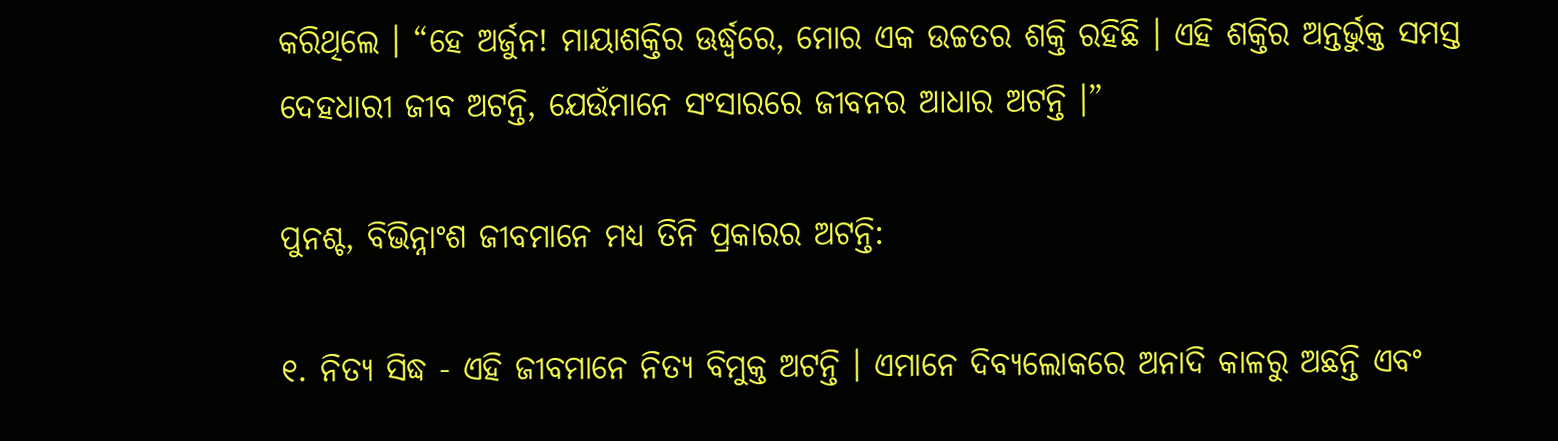କରିଥିଲେ । “ହେ ଅର୍ଜୁନ! ମାୟାଶକ୍ତିର ଊର୍ଦ୍ଧ୍ୱରେ, ମୋର ଏକ ଉଚ୍ଚତର ଶକ୍ତି ରହିଛି । ଏହି ଶକ୍ତିର ଅନ୍ତର୍ଭୁକ୍ତ ସମସ୍ତ ଦେହଧାରୀ ଜୀବ ଅଟନ୍ତି, ଯେଉଁମାନେ ସଂସାରରେ ଜୀବନର ଆଧାର ଅଟନ୍ତି ।”

ପୁନଶ୍ଚ, ବିଭିନ୍ନାଂଶ ଜୀବମାନେ ମଧ୍ୟ ତିନି ପ୍ରକାରର ଅଟନ୍ତି:

୧. ନିତ୍ୟ ସିଦ୍ଧ - ଏହି ଜୀବମାନେ ନିତ୍ୟ ବିମୁକ୍ତ ଅଟନ୍ତି । ଏମାନେ ଦିବ୍ୟଲୋକରେ ଅନାଦି କାଳରୁ ଅଛନ୍ତି ଏବଂ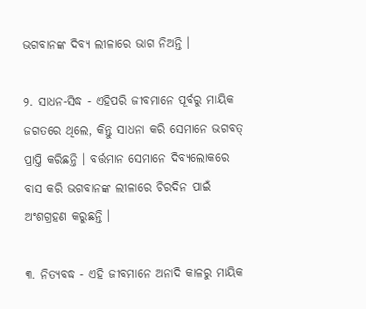ଭଗବାନଙ୍କ ଦିବ୍ୟ ଲୀଳାରେ ଭାଗ ନିଅନ୍ତି ।

୨. ସାଧନ-ସିଦ୍ଧ - ଏହିପରି ଜୀବମାନେ ପୂର୍ବରୁ ମାୟିକ ଜଗତରେ ଥିଲେ, କିନ୍ତୁ ସାଧନା କରି ସେମାନେ ଭଗବତ୍ ପ୍ରାପ୍ତି କରିଛନ୍ତି । ବର୍ତ୍ତମାନ ସେମାନେ ଦିବ୍ୟଲୋକରେ ବାସ କରି ଭଗବାନଙ୍କ ଲୀଳାରେ ଚିରଦିନ ପାଇଁ ଅଂଶଗ୍ରହଣ କରୁଛନ୍ତି ।

୩. ନିତ୍ୟବଦ୍ଧ - ଏହି ଜୀବମାନେ ଅନାଦି କାଳରୁ ମାୟିକ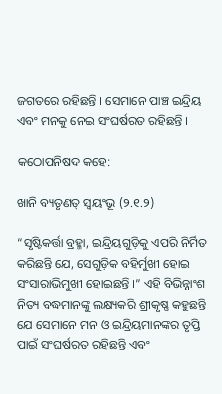ଜଗତରେ ରହିଛନ୍ତି । ସେମାନେ ପାଞ୍ଚ ଇନ୍ଦ୍ରିୟ ଏବଂ ମନକୁ ନେଇ ସଂଘର୍ଷରତ ରହିଛନ୍ତି ।

କଠୋପନିଷଦ କହେ:

ଖାନି ବ୍ୟତୃଣତ୍ ସ୍ୱୟଂଭୂ (୨.୧.୨)

“ସୃଷ୍ଟିକର୍ତ୍ତା ବ୍ରହ୍ମା, ଇନ୍ଦ୍ରିୟଗୁଡ଼ିକୁ ଏପରି ନିର୍ମିତ କରିଛନ୍ତି ଯେ, ସେଗୁଡ଼ିକ ବହିର୍ମୁଖୀ ହୋଇ ସଂସାରାଭିମୁଖୀ ହୋଇଛନ୍ତି ।” ଏହି ବିଭିନ୍ନାଂଶ ନିତ୍ୟ ବଦ୍ଧମାନଙ୍କୁ ଲକ୍ଷ୍ୟକରି ଶ୍ରୀକୃଷ୍ଣ କହୁଛନ୍ତି ଯେ ସେମାନେ ମନ ଓ ଇନ୍ଦ୍ରିୟମାନଙ୍କର ତୃପ୍ତି ପାଇଁ ସଂଘର୍ଷରତ ରହିଛନ୍ତି ଏବଂ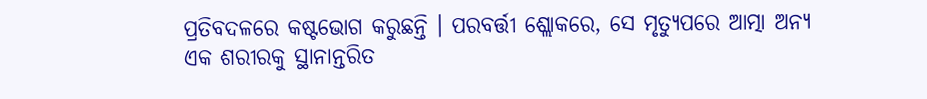ପ୍ରତିବଦଳରେ କଷ୍ଟଭୋଗ କରୁଛନ୍ତି । ପରବର୍ତ୍ତୀ ଶ୍ଲୋକରେ, ସେ ମୃତ୍ୟୁପରେ ଆତ୍ମା ଅନ୍ୟ ଏକ ଶରୀରକୁ ସ୍ଥାନାନ୍ତରିତ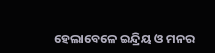ହେଲାବେଳେ ଇନ୍ଦ୍ରିୟ ଓ ମନର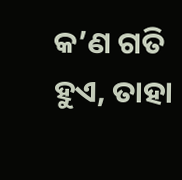କ’ଣ ଗତି ହୁଏ, ତାହା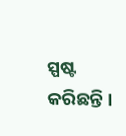ସ୍ପଷ୍ଟ କରିଛନ୍ତି ।